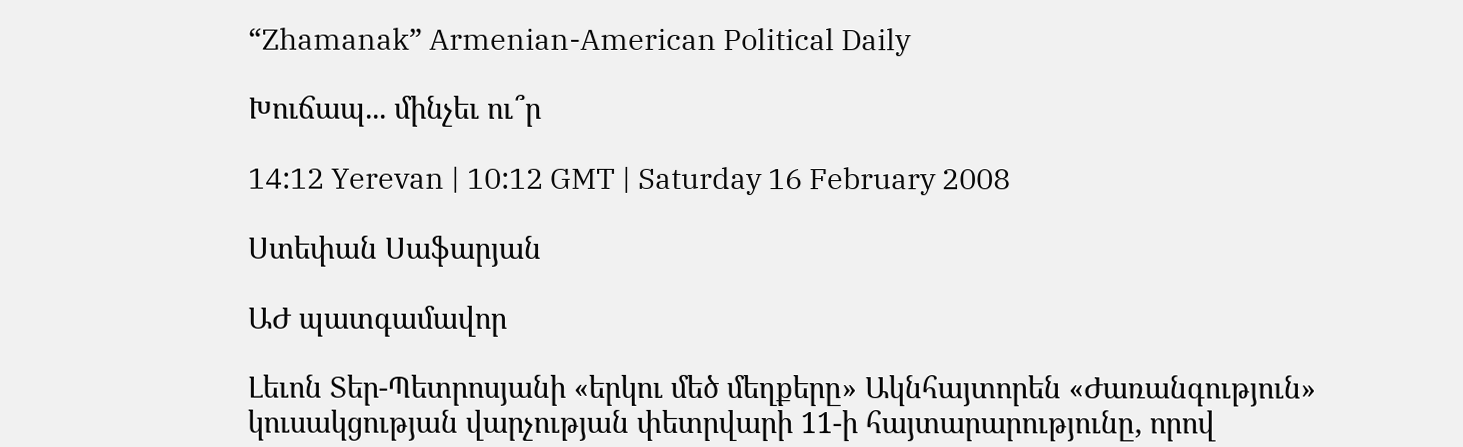“Zhamanak” Armenian-American Political Daily

Խուճապ... մինչեւ ու՞ր

14:12 Yerevan | 10:12 GMT | Saturday 16 February 2008

Ստեփան Սաֆարյան

ԱԺ պատգամավոր

Լեւոն Տեր-Պետրոսյանի «երկու մեծ մեղքերը» Ակնհայտորեն «Ժառանգություն» կուսակցության վարչության փետրվարի 11-ի հայտարարությունը, որով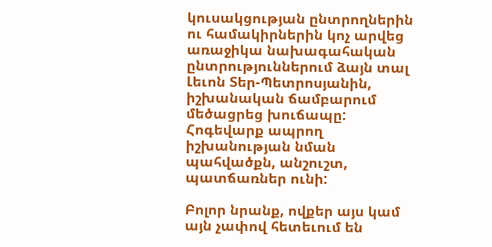կուսակցության ընտրողներին ու համակիրներին կոչ արվեց առաջիկա նախագահական ընտրություններում ձայն տալ Լեւոն Տեր-Պետրոսյանին, իշխանական ճամբարում մեծացրեց խուճապը: Հոգեվարք ապրող իշխանության նման պահվածքն, անշուշտ, պատճառներ ունի:

Բոլոր նրանք, ովքեր այս կամ այն չափով հետեւում են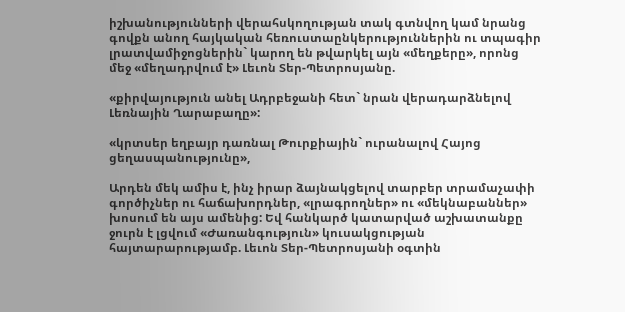իշխանությունների վերահսկողության տակ գտնվող կամ նրանց գովքն անող հայկական հեռուստաընկերություններին ու տպագիր լրատվամիջոցներին` կարող են թվարկել այն «մեղքերը», որոնց մեջ «մեղադրվում է» Լեւոն Տեր-Պետրոսյանը.

«քիրվայություն անել Ադրբեջանի հետ` նրան վերադարձնելով Լեռնային Ղարաբաղը»:

«կրտսեր եղբայր դառնալ Թուրքիային` ուրանալով Հայոց ցեղասպանությունը»,

Արդեն մեկ ամիս է, ինչ իրար ձայնակցելով տարբեր տրամաչափի գործիչներ ու հաճախորդներ, «լրագրողներ» ու «մեկնաբաններ» խոսում են այս ամենից: Եվ հանկարծ կատարված աշխատանքը ջուրն է լցվում «Ժառանգություն» կուսակցության հայտարարությամբ. Լեւոն Տեր-Պետրոսյանի օգտին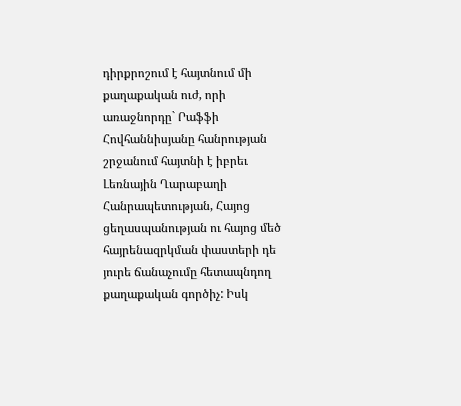դիրքրոշում է հայտնում մի քաղաքական ուժ, որի առաջնորդը` Րաֆֆի Հովհաննիսյանը հանրության շրջանում հայտնի է իբրեւ Լեռնային Ղարաբաղի Հանրապետության, Հայոց ցեղասպանության ու հայոց մեծ հայրենազրկման փաստերի դե յուրե ճանաչումը հետապնդող քաղաքական գործիչ: Իսկ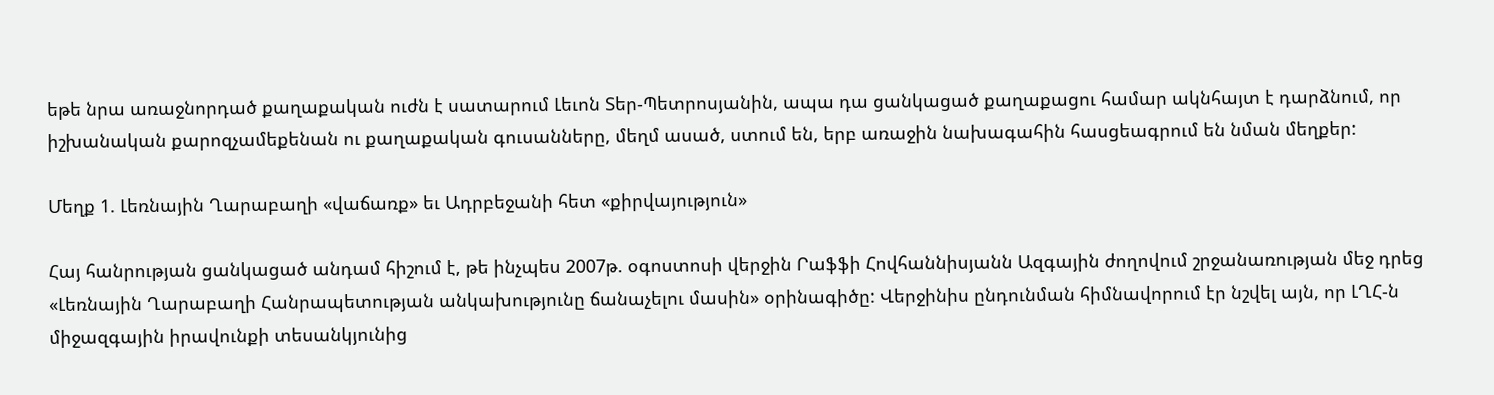եթե նրա առաջնորդած քաղաքական ուժն է սատարում Լեւոն Տեր-Պետրոսյանին, ապա դա ցանկացած քաղաքացու համար ակնհայտ է դարձնում, որ իշխանական քարոզչամեքենան ու քաղաքական գուսանները, մեղմ ասած, ստում են, երբ առաջին նախագահին հասցեագրում են նման մեղքեր:

Մեղք 1. Լեռնային Ղարաբաղի «վաճառք» եւ Ադրբեջանի հետ «քիրվայություն»

Հայ հանրության ցանկացած անդամ հիշում է, թե ինչպես 2007թ. օգոստոսի վերջին Րաֆֆի Հովհաննիսյանն Ազգային ժողովում շրջանառության մեջ դրեց «Լեռնային Ղարաբաղի Հանրապետության անկախությունը ճանաչելու մասին» օրինագիծը: Վերջինիս ընդունման հիմնավորում էր նշվել այն, որ ԼՂՀ-ն միջազգային իրավունքի տեսանկյունից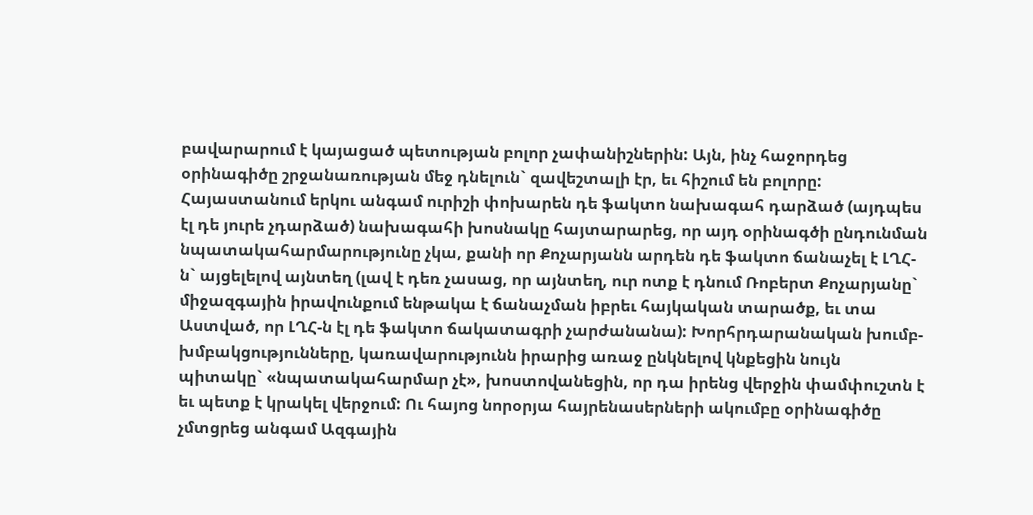բավարարում է կայացած պետության բոլոր չափանիշներին: Այն, ինչ հաջորդեց օրինագիծը շրջանառության մեջ դնելուն` զավեշտալի էր, եւ հիշում են բոլորը: Հայաստանում երկու անգամ ուրիշի փոխարեն դե ֆակտո նախագահ դարձած (այդպես էլ դե յուրե չդարձած) նախագահի խոսնակը հայտարարեց, որ այդ օրինագծի ընդունման նպատակահարմարությունը չկա, քանի որ Քոչարյանն արդեն դե ֆակտո ճանաչել է ԼՂՀ-ն` այցելելով այնտեղ (լավ է դեռ չասաց, որ այնտեղ, ուր ոտք է դնում Ռոբերտ Քոչարյանը` միջազգային իրավունքում ենթակա է ճանաչման իբրեւ հայկական տարածք, եւ տա Աստված, որ ԼՂՀ-ն էլ դե ֆակտո ճակատագրի չարժանանա): Խորհրդարանական խումբ-խմբակցությունները, կառավարությունն իրարից առաջ ընկնելով կնքեցին նույն պիտակը` «նպատակահարմար չէ», խոստովանեցին, որ դա իրենց վերջին փամփուշտն է եւ պետք է կրակել վերջում: Ու հայոց նորօրյա հայրենասերների ակումբը օրինագիծը չմտցրեց անգամ Ազգային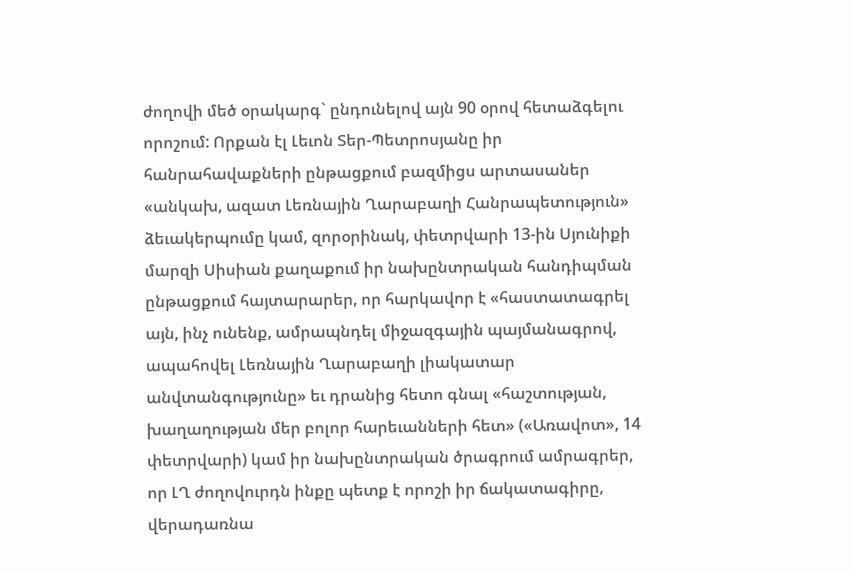ժողովի մեծ օրակարգ` ընդունելով այն 90 օրով հետաձգելու որոշում: Որքան էլ Լեւոն Տեր-Պետրոսյանը իր հանրահավաքների ընթացքում բազմիցս արտասաներ «անկախ, ազատ Լեռնային Ղարաբաղի Հանրապետություն» ձեւակերպումը կամ, զորօրինակ, փետրվարի 13-ին Սյունիքի մարզի Սիսիան քաղաքում իր նախընտրական հանդիպման ընթացքում հայտարարեր, որ հարկավոր է «հաստատագրել այն, ինչ ունենք, ամրապնդել միջազգային պայմանագրով, ապահովել Լեռնային Ղարաբաղի լիակատար անվտանգությունը» եւ դրանից հետո գնալ «հաշտության, խաղաղության մեր բոլոր հարեւանների հետ» («Առավոտ», 14 փետրվարի) կամ իր նախընտրական ծրագրում ամրագրեր, որ ԼՂ ժողովուրդն ինքը պետք է որոշի իր ճակատագիրը, վերադառնա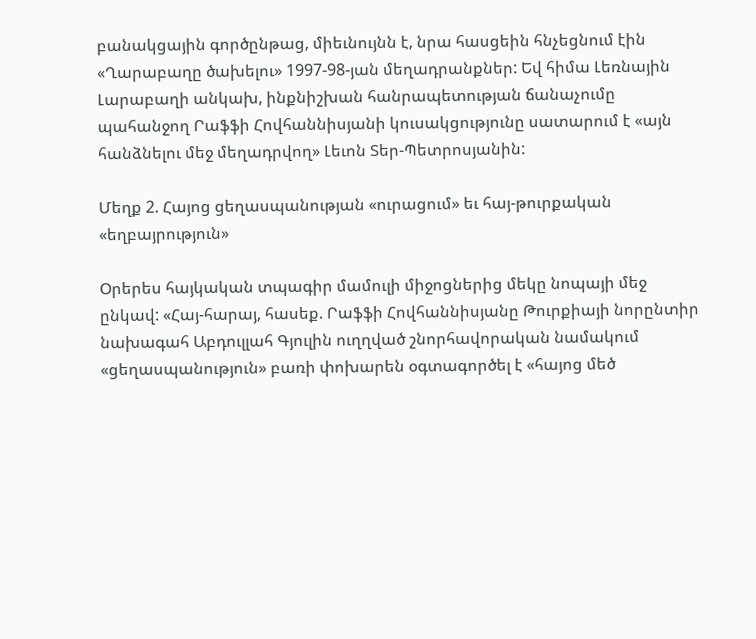բանակցային գործընթաց, միեւնույնն է, նրա հասցեին հնչեցնում էին «Ղարաբաղը ծախելու» 1997-98-յան մեղադրանքներ: Եվ հիմա Լեռնային Լարաբաղի անկախ, ինքնիշխան հանրապետության ճանաչումը պահանջող Րաֆֆի Հովհաննիսյանի կուսակցությունը սատարում է «այն հանձնելու մեջ մեղադրվող» Լեւոն Տեր-Պետրոսյանին:

Մեղք 2. Հայոց ցեղասպանության «ուրացում» եւ հայ-թուրքական «եղբայրություն»

Օրերես հայկական տպագիր մամուլի միջոցներից մեկը նոպայի մեջ ընկավ: «Հայ-հարայ, հասեք. Րաֆֆի Հովհաննիսյանը Թուրքիայի նորընտիր նախագահ Աբդուլլահ Գյուլին ուղղված շնորհավորական նամակում «ցեղասպանություն» բառի փոխարեն օգտագործել է «հայոց մեծ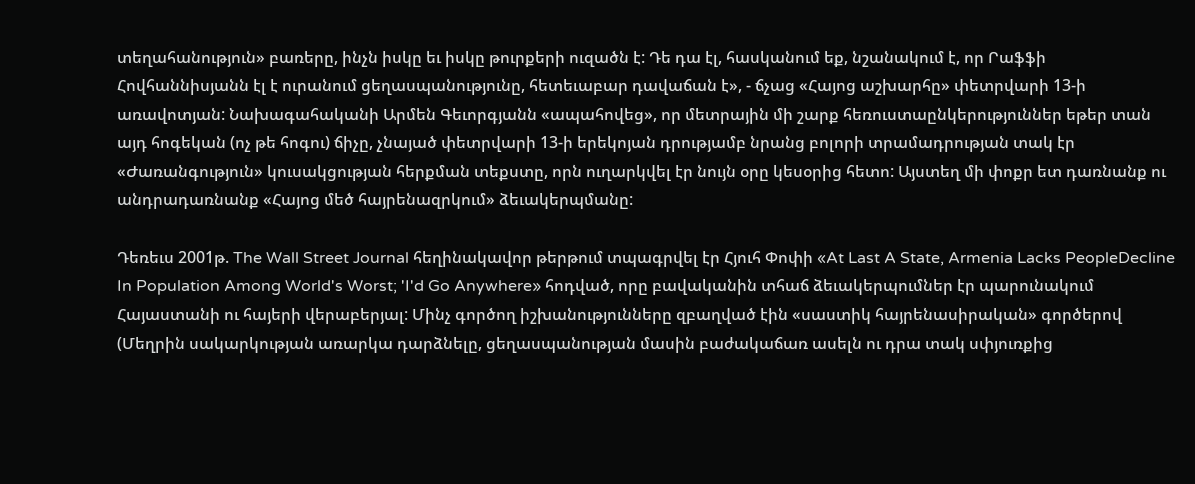տեղահանություն» բառերը, ինչն իսկը եւ իսկը թուրքերի ուզածն է: Դե դա էլ, հասկանում եք, նշանակում է, որ Րաֆֆի Հովհաննիսյանն էլ է ուրանում ցեղասպանությունը, հետեւաբար դավաճան է», - ճչաց «Հայոց աշխարհը» փետրվարի 13-ի առավոտյան: Նախագահականի Արմեն Գեւորգյանն «ապահովեց», որ մետրային մի շարք հեռուստաընկերություններ եթեր տան այդ հոգեկան (ոչ թե հոգու) ճիչը, չնայած փետրվարի 13-ի երեկոյան դրությամբ նրանց բոլորի տրամադրության տակ էր «Ժառանգություն» կուսակցության հերքման տեքստը, որն ուղարկվել էր նույն օրը կեսօրից հետո: Այստեղ մի փոքր ետ դառնանք ու անդրադառնանք «Հայոց մեծ հայրենազրկում» ձեւակերպմանը:

Դեռեւս 2001թ. The Wall Street Journal հեղինակավոր թերթում տպագրվել էր Հյուհ Փոփի «At Last A State, Armenia Lacks PeopleDecline In Population Among World's Worst; 'I'd Go Anywhere» հոդված, որը բավականին տհաճ ձեւակերպումներ էր պարունակում Հայաստանի ու հայերի վերաբերյալ: Մինչ գործող իշխանությունները զբաղված էին «սաստիկ հայրենասիրական» գործերով (Մեղրին սակարկության առարկա դարձնելը, ցեղասպանության մասին բաժակաճառ ասելն ու դրա տակ սփյուռքից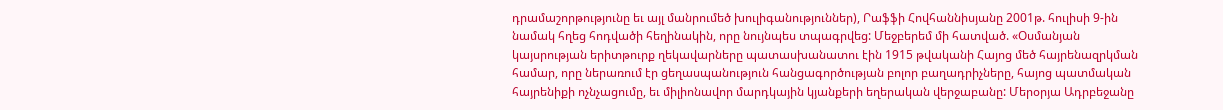դրամաշորթությունը եւ այլ մանրումեծ խուլիգանություններ), Րաֆֆի Հովհաննիսյանը 2001թ. հուլիսի 9-ին նամակ հղեց հոդվածի հեղինակին, որը նույնպես տպագրվեց: Մեջբերեմ մի հատված. «Օսմանյան կայսրության երիտթուրք ղեկավարները պատասխանատու էին 1915 թվականի Հայոց մեծ հայրենազրկման համար, որը ներառում էր ցեղասպանություն հանցագործության բոլոր բաղադրիչները, հայոց պատմական հայրենիքի ոչնչացումը, եւ միլիոնավոր մարդկային կյանքերի եղերական վերջաբանը: Մերօրյա Ադրբեջանը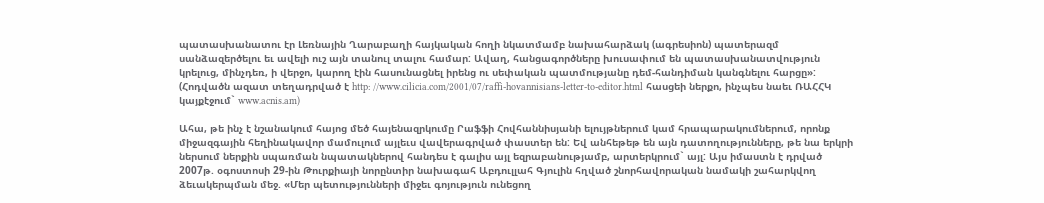պատասխանատու էր Լեռնային Ղարաբաղի հայկական հողի նկատմամբ նախահարձակ (ագրեսիոն) պատերազմ սանձազերծելու եւ ավելի ուշ այն տանուլ տալու համար: Ավաղ, հանցագործները խուսափում են պատասխանատվություն կրելուց, մինչդեռ, ի վերջո, կարող էին հասունացնել իրենց ու սեփական պատմությանը դեմ-հանդիման կանգնելու հարցը»: (Հոդվածն ազատ տեղադրված է http: //www.cilicia.com/2001/07/raffi-hovannisians-letter-to-editor.html հասցեի ներքո, ինչպես նաեւ ՌԱՀՀԿ կայքէջում` www.acnis.am)

Ահա, թե ինչ է նշանակում հայոց մեծ հայենազրկումը Րաֆֆի Հովհաննիսյանի ելույթներում կամ հրապարակումներում, որոնք միջազգային հեղինակավոր մամուլում այլեւս վավերագրված փաստեր են: Եվ անհեթեթ են այն դատողությունները, թե նա երկրի ներսում ներքին սպառման նպատակներով հանդես է գալիս այլ եզրաբանությամբ, արտերկրում` այլ: Այս իմաստն է դրված 2007թ. օգոստոսի 29-ին Թուրքիայի նորընտիր նախագահ Աբդուլլահ Գյուլին հղված շնորհավորական նամակի շահարկվող ձեւակերպման մեջ. «Մեր պետությունների միջեւ գոյություն ունեցող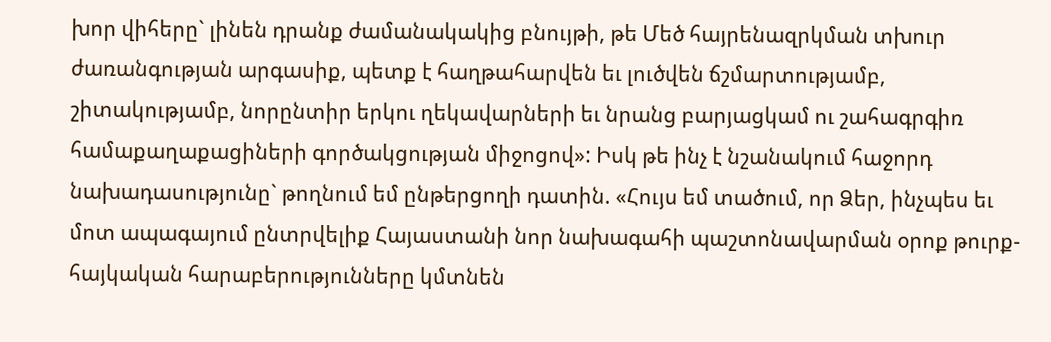խոր վիհերը` լինեն դրանք ժամանակակից բնույթի, թե Մեծ հայրենազրկման տխուր ժառանգության արգասիք, պետք է հաղթահարվեն եւ լուծվեն ճշմարտությամբ, շիտակությամբ, նորընտիր երկու ղեկավարների եւ նրանց բարյացկամ ու շահագրգիռ համաքաղաքացիների գործակցության միջոցով»: Իսկ թե ինչ է նշանակում հաջորդ նախադասությունը` թողնում եմ ընթերցողի դատին. «Հույս եմ տածում, որ Ձեր, ինչպես եւ մոտ ապագայում ընտրվելիք Հայաստանի նոր նախագահի պաշտոնավարման օրոք թուրք-հայկական հարաբերությունները կմտնեն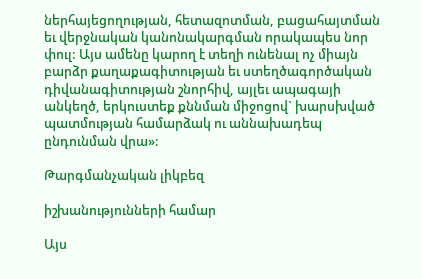ներհայեցողության, հետազոտման, բացահայտման եւ վերջնական կանոնակարգման որակապես նոր փուլ: Այս ամենը կարող է տեղի ունենալ ոչ միայն բարձր քաղաքագիտության եւ ստեղծագործական դիվանագիտության շնորհիվ, այլեւ ապագայի անկեղծ, երկուստեք քննման միջոցով` խարսխված պատմության համարձակ ու աննախադեպ ընդունման վրա»:

Թարգմանչական լիկբեզ

իշխանությունների համար

Այս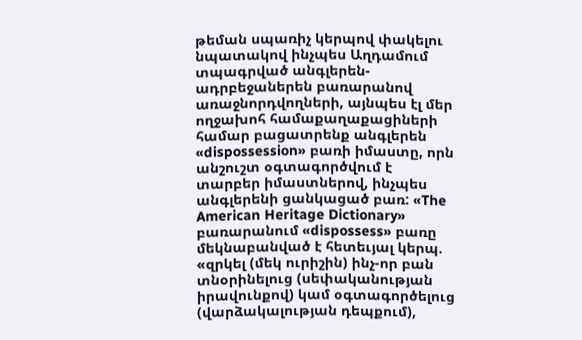թեման սպառիչ կերպով փակելու նպատակով ինչպես Աղդամում տպագրված անգլերեն-ադրբեջաներեն բառարանով առաջնորդվողների, այնպես էլ մեր ողջախոհ համաքաղաքացիների համար բացատրենք անգլերեն «dispossession» բառի իմաստը, որն անշուշտ օգտագործվում է տարբեր իմաստներով, ինչպես անգլերենի ցանկացած բառ: «The American Heritage Dictionary» բառարանում «dispossess» բառը մեկնաբանված է հետեւյալ կերպ. «զրկել (մեկ ուրիշին) ինչ-որ բան տնօրինելուց (սեփականության իրավունքով) կամ օգտագործելուց (վարձակալության դեպքում),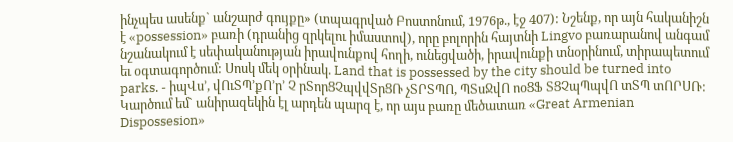ինչպես ասենք` անշարժ գույքը» (տպագրված Բոստոնում, 1976թ., էջ 407): Նշենք, որ այն հականիշն է «possession» բառի (դրանից զրկելու իմաստով), որը բոլորին հայտնի Lingvo բառարանով անգամ նշանակում է սեփականության իրավունքով հողի, ունեցվածի, իրավունքի տնօրինում, տիրապետում եւ օգտագործում: Սոսկ մեկ օրինակ. Land that is possessed by the city should be turned into parks. - իպՎս՚, վՈւՏՊ՚քՈ՚ր՚ Չ րՏորՑՉպվվՏրՑՌ չՏՐՏՊՈ, ՊՏսՋվՈ ոօՑՖ ՏՑՉպՊպվՈ տՏՊ տՈՐՍՌ: Կարծում եմ` անիրազեկին էլ արդեն պարզ է, որ այս բառը մեծատառ «Great Armenian Dispossesion»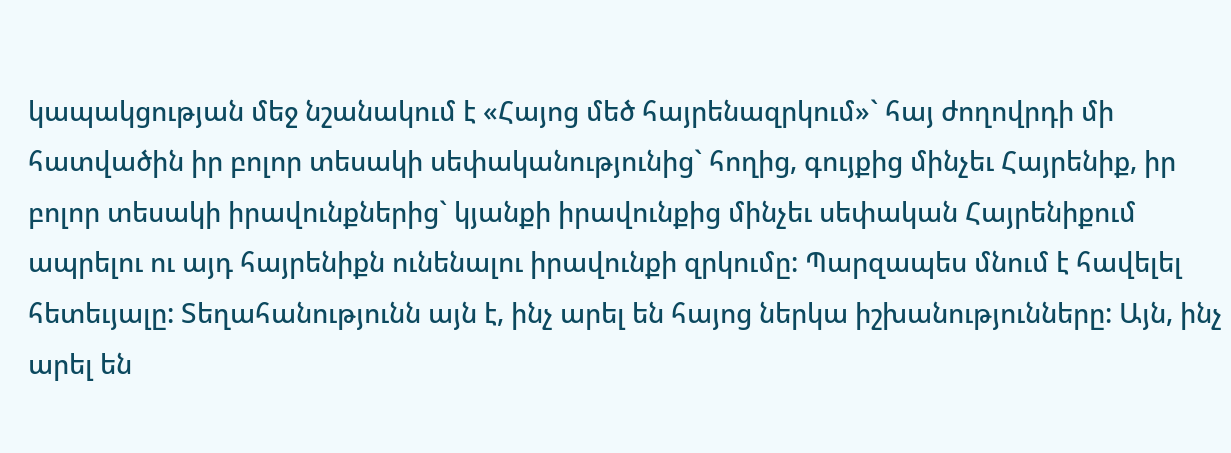կապակցության մեջ նշանակում է «Հայոց մեծ հայրենազրկում»` հայ ժողովրդի մի հատվածին իր բոլոր տեսակի սեփականությունից` հողից, գույքից մինչեւ Հայրենիք, իր բոլոր տեսակի իրավունքներից` կյանքի իրավունքից մինչեւ սեփական Հայրենիքում ապրելու ու այդ հայրենիքն ունենալու իրավունքի զրկումը: Պարզապես մնում է հավելել հետեւյալը: Տեղահանությունն այն է, ինչ արել են հայոց ներկա իշխանությունները: Այն, ինչ արել են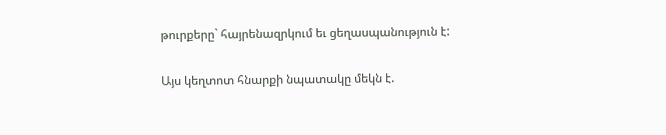թուրքերը` հայրենազրկում եւ ցեղասպանություն է:

Այս կեղտոտ հնարքի նպատակը մեկն է.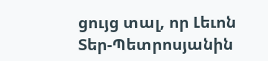ցույց տալ, որ Լեւոն Տեր-Պետրոսյանին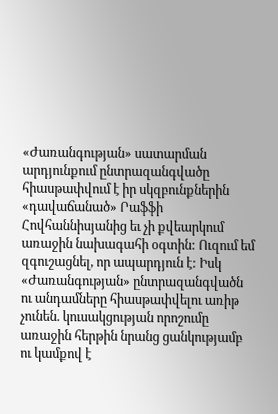«Ժառանգության» սատարման արդյունքում ընտրազանգվածը հիասթափվում է իր սկզբունքներին «դավաճանած» Րաֆֆի Հովհաննիսյանից եւ չի քվեարկում առաջին նախագահի օգտին: Ուզում եմ զգուշացնել, որ ապարդյուն է: Իսկ «Ժառանգության» ընտրազանգվածն ու անդամները հիասթափվելու առիթ չունեն. կուսակցության որոշումը առաջին հերթին նրանց ցանկությամբ ու կամքով է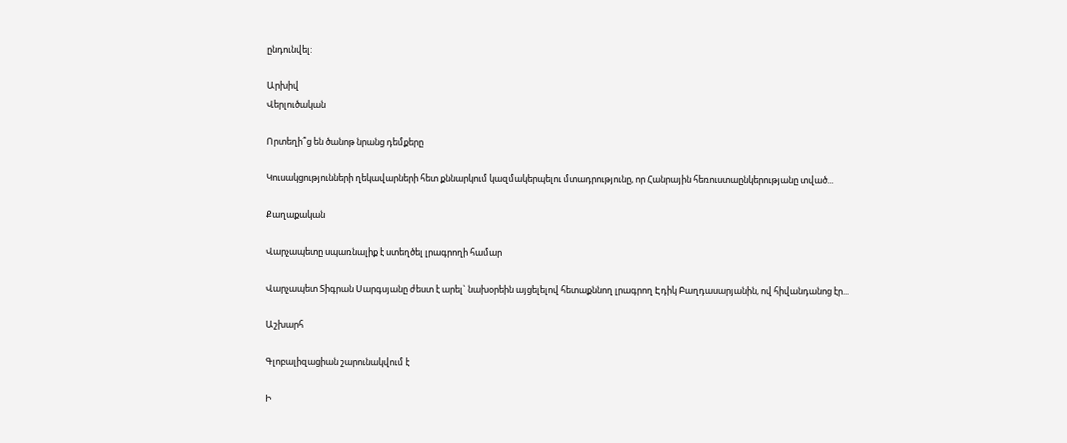ընդունվել:

Արխիվ
Վերլուծական

Որտեղի՞ց են ծանոթ նրանց դեմքերը

Կուսակցությունների ղեկավարների հետ քննարկում կազմակերպելու մտադրությունը, որ Հանրային հեռուստաընկերությանը տված...

Քաղաքական

Վարչապետը սպառնալիք է ստեղծել լրագրողի համար

Վարչապետ Տիգրան Սարգսյանը ժեստ է արել` նախօրեին այցելելով հետաքննող լրագրող Էդիկ Բաղդասարյանին, ով հիվանդանոց էր...

Աշխարհ

Գլոբալիզացիան շարունակվում է

Ի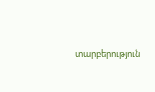տարբերություն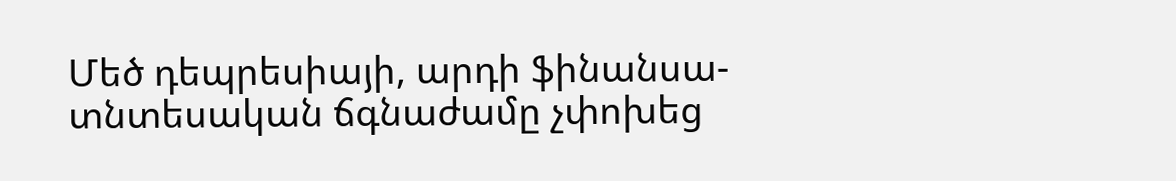Մեծ դեպրեսիայի, արդի ֆինանսա-տնտեսական ճգնաժամը չփոխեց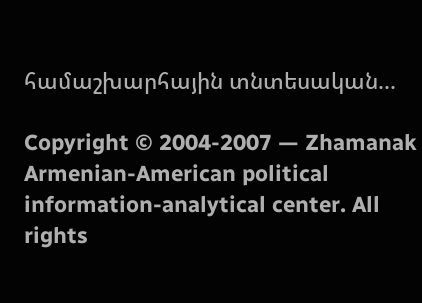համաշխարհային տնտեսական...

Copyright © 2004-2007 — Zhamanak Armenian-American political information-analytical center. All rights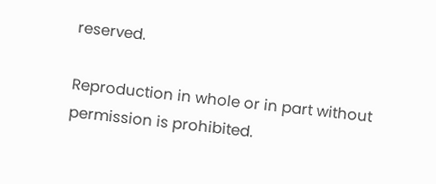reserved.

Reproduction in whole or in part without permission is prohibited.